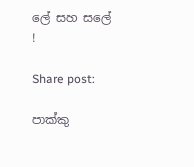ලේ සහ සලේ !

Share post:

පාක්කු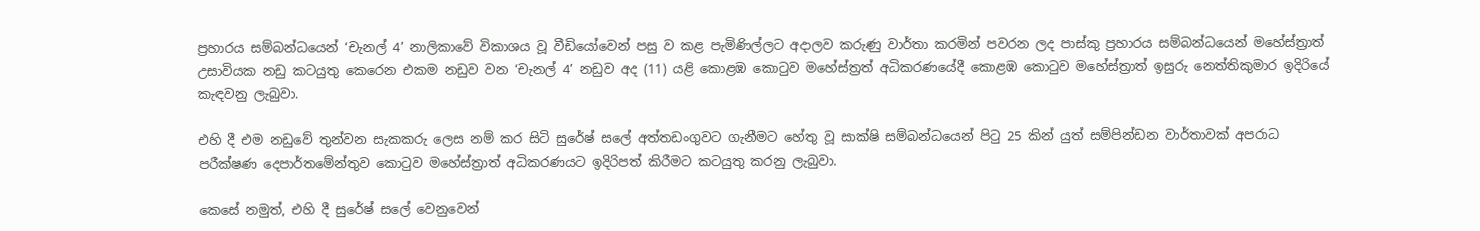ප්‍රහාරය සම්බන්ධයෙන් ‘චැනල් 4’ නාලිකාවේ විකාශය වූ වීඩියෝවෙන් පසු ව කළ පැමිණිල්ලට අදාලව කරුණු වාර්තා කරමින් පවරන ලද පාස්කු ප්‍රහාරය සම්බන්ධයෙන් මහේස්ත්‍රාත් උසාවියක නඩු කටයුතු කෙරෙන එකම නඩුව වන ‘චැනල් 4’ නඩුව අද (11) යළි කොළඹ කොටුව මහේස්ත්‍රත් අධිකරණයේදී කොළඹ කොටුව මහේස්ත්‍රාත් ඉසුරු නෙත්තිකුමාර ඉදිරියේ කැඳවනු ලැබුවා.

එහි දී එම නඩුවේ තුන්වන සැකකරු ලෙස නම් කර සිටි සුරේෂ් සලේ අත්තඩංගුවට ගැනීමට හේතු වූ සාක්ෂි සම්බන්ධයෙන් පිටු 25 කින් යුත් සම්පින්ඩන වාර්තාවක් අපරාධ පරීක්ෂණ දෙපාර්තමේන්තුව කොටුව මහේස්ත්‍රාත් අධිකරණයට ඉදිරිපත් කිරීමට කටයුතු කරනු ලැබුවා.

කෙසේ නමුත්, එහි දී සුරේෂ් සලේ වෙනුවෙන්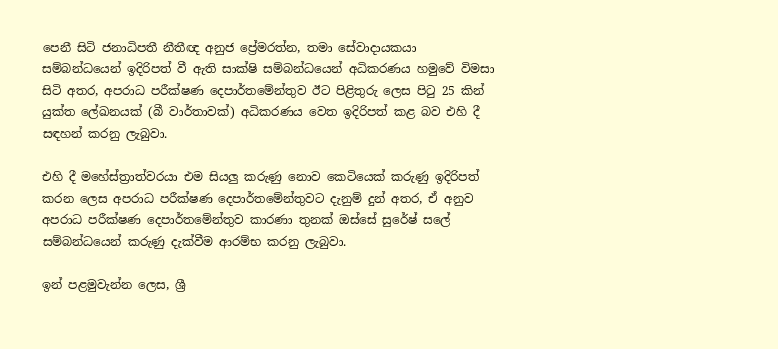පෙනී සිටි ජනාධිපතී නීතීඥ අනුජ ප්‍රේමරත්න, තමා සේවාදායකයා සම්බන්ධයෙන් ඉදිරිපත් වී ඇති සාක්ෂි සම්බන්ධයෙන් අධිකරණය හමුවේ විමසා සිටි අතර, අපරාධ පරීක්ෂණ දෙපාර්තමේන්තුව ඊට පිළිතුරු ලෙස පිටු 25 කින් යුක්ත ලේඛනයක් (බී වා‍ර්තාවක්) අධිකරණය වෙත ඉදිරිපත් කළ බව එහි දී සඳහන් කරනු ලැබුවා.

එහි දී මහේස්ත්‍රාත්වරයා එම සියලු කරුණු නොව කෙටියෙක් කරුණු ඉදිරිපත් කරන ලෙස අපරාධ පරීක්ෂණ දෙපාර්තමේන්තුවට දැනුම් දුන් අතර, ඒ අනුව අපරාධ පරීක්ෂණ දෙපාර්තමේන්තුව කාරණා තුනක් ඔස්සේ සුරේෂ් සලේ සම්බන්ධයෙන් කරුණු දැක්වීම ආරම්භ කරනු ලැබුවා‍.

ඉන් පළමුවැන්න ලෙස, ශ්‍රී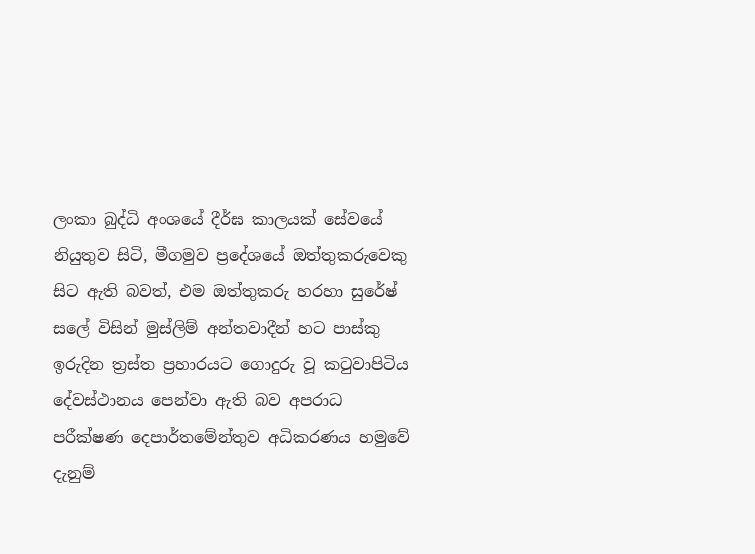ලංකා බුද්ධි අංශයේ දීර්ඝ කාලයක් සේවයේ නියුතුව සිටි, මීගමුව ප්‍රදේශයේ ඔත්තුකරුවෙකු සිට ඇති බවත්, එම ඔත්තුකරු හරහා සුරේෂ් සලේ විසින් මුස්ලිම් අන්තවාදීන් හට පාස්කු ඉරුදින ත්‍රස්ත ප්‍රහාරයට ගොදුරු වූ කටුවාපිටිය දේවස්ථානය පෙන්වා ඇති බව අපරාධ පරීක්ෂණ දෙපාර්තමේන්තුව අධිකරණය හමුවේ දැනුම්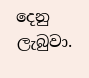දෙනු ලැබුවා‍.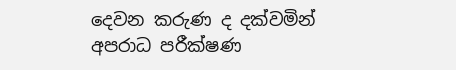දෙවන කරුණ ද දක්වමින් අපරාධ පරීක්ෂණ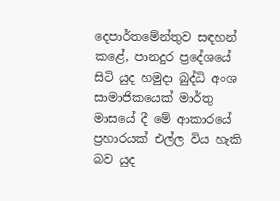දෙපාර්තමේන්තුව සඳහන් කළේ, පානදුර ප්‍රදේශයේ සිටි යුද හමුදා බුද්ධි අංශ සාමාජිකයෙක් මාර්තු මාසයේ දී මේ ආකාරයේ ප්‍රහාරයක් එල්ල විය හැකි බව යුද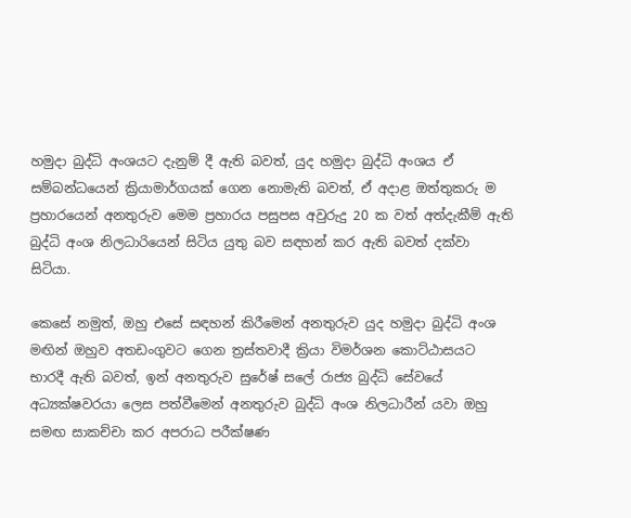හමුදා බුද්ධි අංශයට දැනුම් දී ඇති බවත්, යුද හමුදා බුද්ධි අංශය ඒ සම්බන්ධයෙන් ක්‍රියාමාර්ගයක් ගෙන නොමැති බවත්, ඒ අදාළ ඔත්තුකරු ම ප්‍රහාරයෙන් අනතුරුව මෙම ප්‍රහාරය පසුපස අවුරුදු 20 ක වත් අත්දැකීම් ඇති බුද්ධි අංශ නිලධාරියෙන් සිටිය යුතු බව සඳහන් කර ඇති බවත් දක්වා සිටියා.

කෙසේ නමුත්, ඔහු එසේ සඳහන් කිරීමෙන් අනතුරුව යුද හමුදා බුද්ධි අංශ මඟින් ඔහුව අතඩංගුවට ගෙන ත්‍රස්තවාදී ක්‍රියා විමර්ශන කොට්ඨාසයට භාරදී ඇති බවත්, ඉන් අනතුරුව සුරේෂ් සලේ රාජ්‍ය බුද්ධි සේවයේ අධ්‍යක්ෂවරයා ලෙස පත්වීමෙන් අනතුරුව බුද්ධි අංශ නිලධාරීන් යවා ඔහු සමඟ සාකච්චා කර අපරාධ පරීක්ෂණ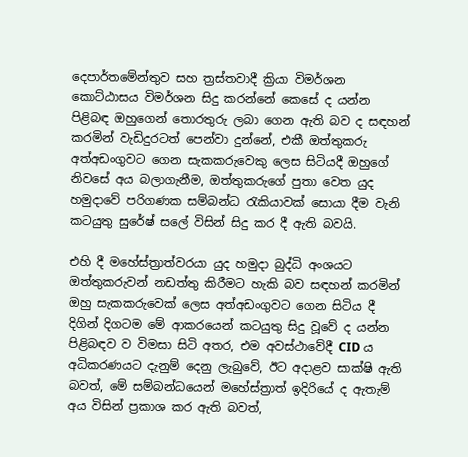දෙපාර්තමේන්තුව සහ ත්‍රස්තවාදී ක්‍රියා විමර්ශන කොට්ඨාසය විමර්ශන සිදු කරන්නේ කෙසේ ද යන්න පිළිබඳ ඔහුගෙන් තොරතුරු ලබා ගෙන ඇති බව ද සඳහන් කරමින් වැඩිදුරටත් පෙන්වා දුන්නේ, එකී ඔත්තුකරු අත්අඩංගුවට ගෙන සැකකරුවෙකු ලෙස සිටියදී ඔහුගේ නිවසේ අය බලාගැනීම, ඔත්තුකරුගේ පුතා වෙත යුද හමුදාවේ පරිගණක සම්බන්ධ රැකියාවක් සොයා දීම වැනි කටයුතු සුරේෂ් සලේ විසින් සිදු කර දී ඇති බවයි.

එහි දී මහේස්ත්‍රාත්වරයා යුද හමුදා බුද්ධි අංශයට ඔත්තුකරුවන් නඩත්තු කිරීමට හැකි බව සඳහන් කරමින් ඔහු සැකකරුවෙක් ලෙස අත්අඩංගුවට ගෙන සිටිය දී දිගින් දිගටම මේ ආකරයෙන් කටයුතු සිදු වූවේ ද යන්න පිළිබඳව ව විමසා සිටි අතර, එම අවස්ථාවේදී CID ය අධිකරණයට දැනුම් දෙනු ලැබුවේ, ඊට අදාළව සාක්ෂි ඇති බවත්, මේ සම්බන්ධයෙන් මහේස්ත්‍රාත් ඉදිරියේ ද ඇතැම් අය විසින් ප්‍රකාශ කර ඇති බවත්,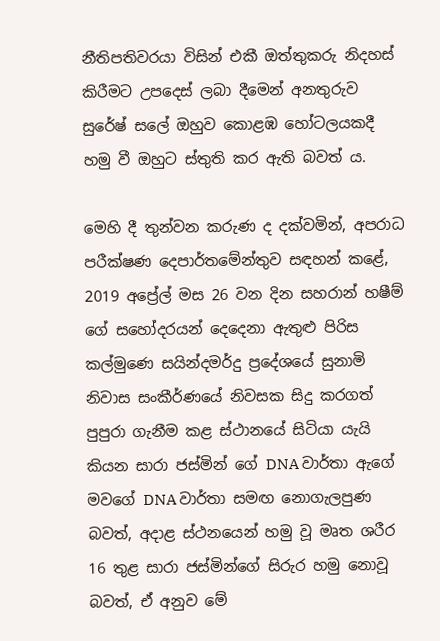නීතිපතිවරයා විසින් එකී ඔත්තුකරු නිදහස් කිරීමට උපදෙස් ලබා දීමෙන් අනතුරුව සුරේෂ් සලේ ඔහුව කොළඹ හෝටලයකදී හමු වී ඔහුට ස්තුති කර ඇති බවත් ය.

මෙහි දී තුන්වන කරුණ ද දක්වමින්, අපරාධ පරීක්ෂණ දෙපාර්තමේන්තුව සඳහන් කළේ, 2019 අප්‍රේල් මස 26 වන දින සහරාන් හෂීම් ගේ සහෝදරයන් දෙදෙනා ඇතුළු පිරිස කල්මුණෙ සයින්දමර්දු ප්‍රදේශයේ සුනාමි නිවාස සංකීර්ණයේ නිවසක සිදු කරගත් පුපුරා ගැනීම කළ ස්ථානයේ සිටියා යැයි කියන සාරා ජස්මින් ගේ DNA වාර්තා ඇගේ මවගේ DNA වාර්තා සමඟ නොගැලපුණ බවත්, අදාළ ස්ථනයෙන් හමු වූ මෘත ශරීර 16 තුළ සාරා ජස්මින්ගේ සිරුර හමු නොවූ බවත්, ඒ අනුව මේ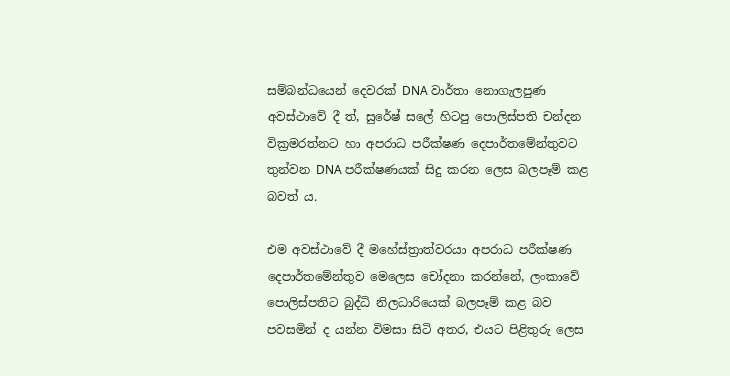සම්බන්ධයෙන් දෙවරක් DNA වාර්තා නොගැලපුණ අවස්ථාවේ දී ත්, සුරේෂ් සලේ හිටපු පොලිස්පති චන්දන වික්‍රමරත්නට හා අපරාධ පරීක්ෂණ දෙපාර්තමේන්තුවට තුන්වන DNA පරීක්ෂණයක් සිදු කරන ලෙස බලපෑම් කළ බවත් ය.

එම අවස්‍ථාවේ දී මහේස්ත්‍රාත්වරයා අපරාධ පරීක්ෂණ දෙපාර්තමේන්තුව මෙලෙස චෝදනා කරන්නේ, ලංකාවේ පොලිස්පතිට බුද්ධි නිලධාරියෙක් බලපෑම් කළ බව පවසමින් ද යන්න විමසා සිටි අතර, එයට පිළිතුරු ලෙස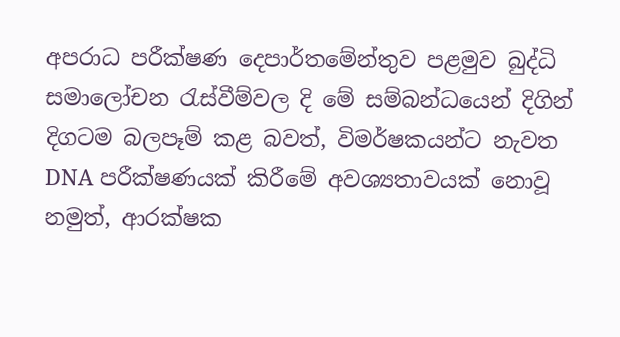අපරාධ පරීක්ෂණ දෙපාර්තමේන්තුව පළමුව බුද්ධි සමාලෝචන රැස්වීම්වල දි මේ සම්බන්ධයෙන් දිගින් දිගටම බලපෑම් කළ බවත්, විමර්ෂකයන්ට නැවත DNA පරීක්ෂණයක් කිරීමේ අවශ්‍යතාවයක් නොවූ නමුත්, ආරක්ෂක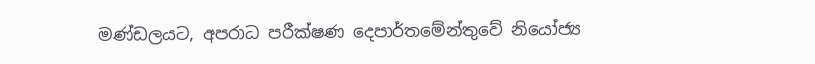මණ්ඩලයට, අපරාධ පරීක්ෂණ දෙපාර්තමේන්තුවේ නියෝජ්‍ය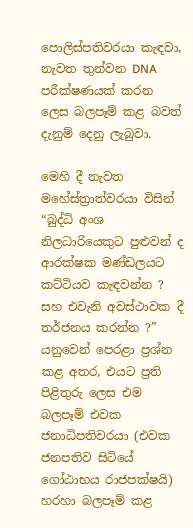පොලිස්පතිවරයා කැඳවා, නැවත තුන්වන DNA පරීක්ෂණයක් කරන ලෙස බලපෑම් කළ බවත් දැනුම් දෙනු ලැබුවා.

මෙහි දී නැවත මහේස්ත්‍රාත්වරයා විසින් “බුද්ධි අංශ නිලධාරියෙකුට පුළුවන් ද ආරක්ෂක මණ්ඩලයට කට්ටියව කැඳවන්න ? සහ එවැනි අවස්ථාවක දී තර්ජනය කරන්න ?” යනුවෙන් පෙරළා ප්‍රශ්න කළ අතර, එයට ප්‍රති පිළිතුරු ලෙස එම බලපෑම් එවක ජනාධිපතිවරයා (එවක ජනපතිව සිටියේ ගෝඨාභය රාජපක්ෂයි) හරහා බලපෑම් කළ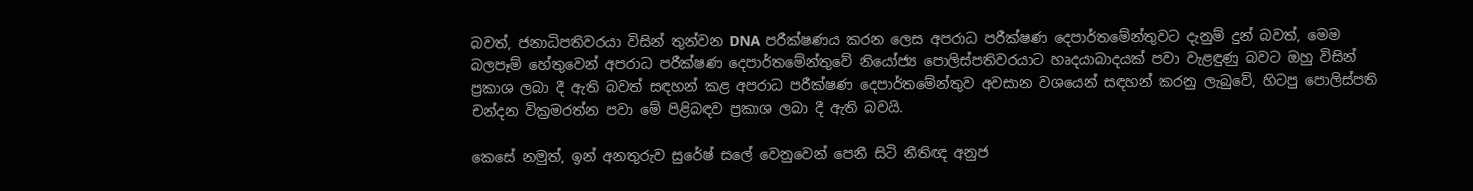බවත්, ජනාධිපතිවරයා විසින් තුන්වන DNA පරීක්ෂණය කරන ලෙස අපරාධ පරීක්ෂණ දෙපාර්තමේන්තුවට දැනුම් දුන් බවත්, මෙම බලපෑම් හේතුවෙන් අපරාධ පරීක්ෂණ දෙපාර්තමේන්තුවේ නියෝජ්‍ය පොලිස්පතිවරයාට හෘදයාබාදයක් පවා වැළඳුණු බවට ඔහු විසින් ප්‍රකාශ ලබා දී ඇති බවත් සඳහන් කළ අපරාධ පරීක්ෂණ දෙපාර්තමේන්තුව අවසාන වශයෙන් සඳහන් කරනු ලැබුවේ, හිටපු පොලිස්පති චන්දන වික්‍රමරත්න පවා මේ පිළිබඳව ප්‍රකාශ ලබා දී ඇති බවයි.

කෙසේ නමුත්, ඉන් අනතුරුව සුරේෂ් සලේ වෙනුවෙන් පෙනී සිටි නීතිඥ අනුජ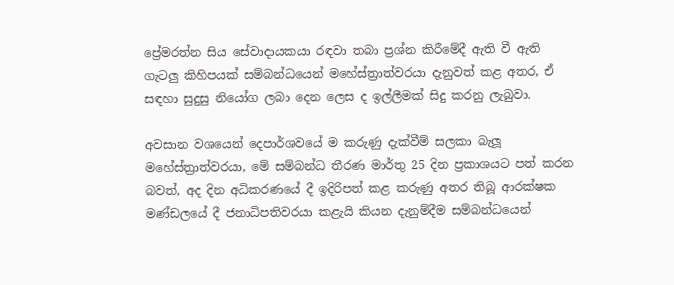ප්‍රේමරත්න සිය සේවාදායකයා රඳවා තබා ප්‍රශ්න කිරීමේදී ඇති වී ඇති ගැටලු කිහිපයක් සම්බන්ධයෙන් මහේස්ත්‍රාත්වරයා දැනුවත් කළ අතර, ඒ සඳහා සුදුසු නියෝග ලබා දෙන ලෙස ද ඉල්ලීමක් සිදු කරනු ලැබුවා.

අවසාන වශයෙන් දෙපාර්ශවයේ ම කරුණු දැක්වීම් සලකා බැලූ මහේස්ත්‍රාත්වරයා, මේ සම්බන්ධ තීරණ මාර්තු 25 දින ප්‍රකාශයට පත් කරන බවත්, අද දින අධිකරණයේ දී ඉදිරිපත් කළ කරුණු අතර තිබූ ආරක්ෂක මණ්ඩලයේ දී ජනාධිපතිවරයා කළැයි කියන දැනුම්දීම සම්බන්ධයෙන්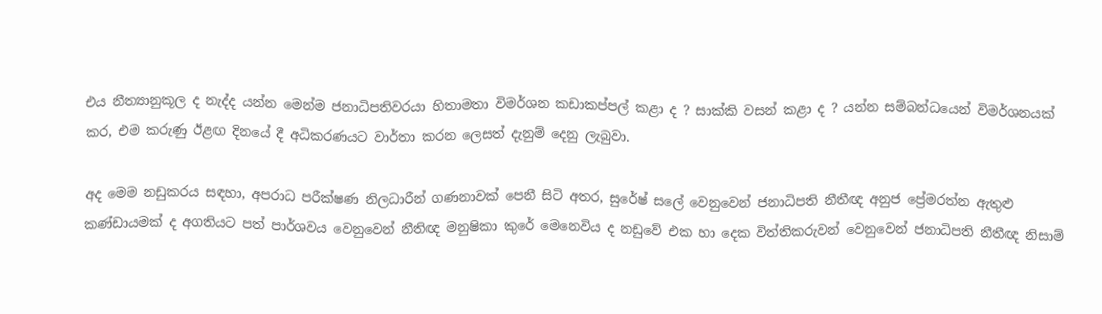එය නීත්‍යානුකූල ද නැද්ද යන්න මෙන්ම ජනාධිපතිවරයා හිතාමතා විමර්ශන කඩාකප්පල් කළා ද ? සාක්කි වසන් කළා ද ? යන්න සම්බන්ධයෙන් විමර්ශනයක් කර, එම කරුණු ඊළඟ දිනයේ දී අධිකරණයට වාර්තා කරන ලෙසත් දැනුම් දෙනු ලැබුවා.

අද මෙම නඩුකරය සඳහා, අපරාධ පරීක්ෂණ නිලධාරීන් ගණනාවක් පෙනී සිටි අතර, සුරේෂ් සලේ වෙනුවෙන් ජනාධිපති නීතීඥ අනුජ ප්‍රේමරත්න ඇතුළු කණ්ඩායමක් ද අගතියට පත් පාර්ශවය වෙනුවෙන් නීතිඥ මනුෂිකා කුරේ මෙනෙවිය ද නඩුවේ එක හා දෙක විත්තිකරුවන් වෙනුවෙන් ජනාධිපති නීතීඥ නිසාම්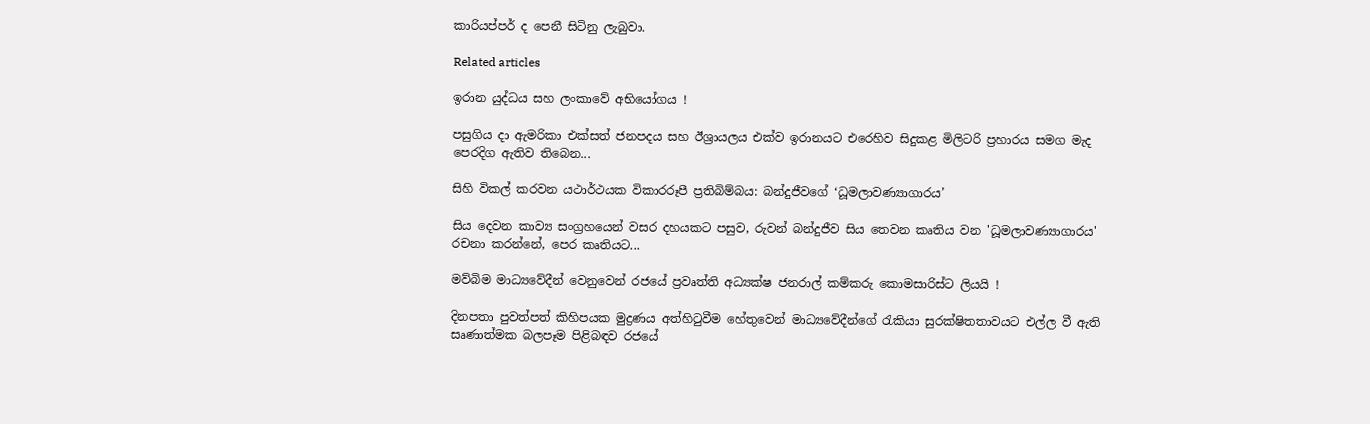කාරියප්පර් ද පෙනී සිටිනු ලැබුවා.

Related articles

ඉරාන යුද්ධය සහ ලංකාවේ අභියෝගය !

පසුගිය දා ඇමරිකා එක්සත් ජනපදය සහ ඊශ්‍රායලය එක්ව ඉරානයට එරෙහිව සිදුකළ මිලිටරි ප්‍රහාරය සමග මැද පෙරදිග ඇතිව තිබෙන...

සිහි විකල් කරවන යථාර්ථයක විකාරරූපී ප්‍රතිබිම්බය: බන්දුජීවගේ ‘ධූමලාවණ්‍යාගාරය’

සිය දෙවන කාව්‍ය සංග්‍රහයෙන් වසර දහයකට පසුව, රුවන් බන්දුජීව සිය තෙවන කෘතිය වන 'ධූමලාවණ්‍යාගාරය' රචනා කරන්නේ, පෙර කෘතියට...

මව්බිම මාධ්‍යවේදීන් වෙනුවෙන් රජයේ ප්‍රවෘත්ති අධ්‍යක්ෂ ජනරාල් කම්කරු කොමසාරිස්ට ලියයි !

දිනපතා පුවත්පත් කිහිපයක මුද්‍රණය අත්හිටුවීම හේතුවෙන් මාධ්‍යවේදීන්ගේ රැකියා සුරක්ෂිතතාවයට එල්ල වී ඇති සෘණාත්මක බලපෑම පිළිබඳව රජයේ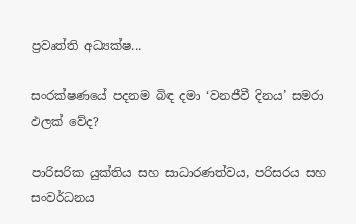ප්‍රවෘත්ති අධ්‍යක්ෂ...

සංරක්ෂණයේ පදනම බිඳ දමා ‘වනජීවී දිනය’ සමරා ඵලක් වේද?

පාරිසරික යුක්තිය සහ සාධාරණත්වය, පරිසරය සහ සංවර්ධනය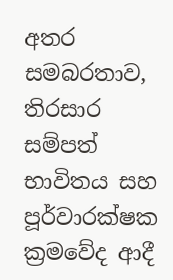අතර සමබරතාව, තිරසාර සම්පත් භාවිතය සහ පූර්වාරක්ෂක ක්‍රමවේද ආදී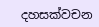දහසක්වචන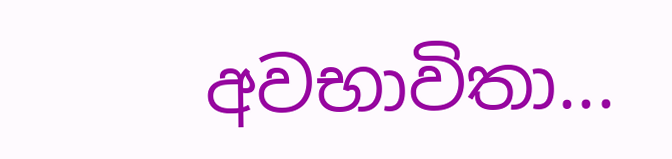අවභාවිතා...